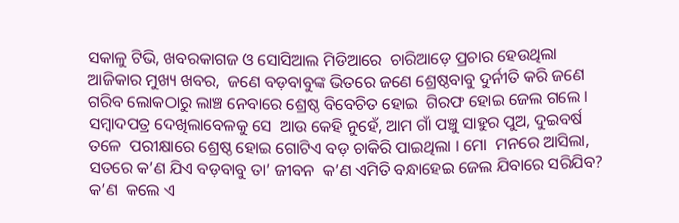ସକାଳୁ ଟିଭି, ଖବରକାଗଜ ଓ ସୋସିଆଲ ମିଡିଆରେ  ଚାରିଆଡ଼େ ପ୍ରଚାର ହେଉଥିଲା ଆଜିକାର ମୁଖ୍ୟ ଖବର,  ଜଣେ ବଡ଼ବାବୁଙ୍କ ଭିତରେ ଜଣେ ଶ୍ରେଷ୍ଠବାବୁ ଦୁର୍ନୀତି କରି ଜଣେ  ଗରିବ ଲୋକଠାରୁ ଲାଞ୍ଚ ନେବାରେ ଶ୍ରେଷ୍ଠ ବିବେଚିତ ହୋଇ  ଗିରଫ ହୋଇ ଜେଲ ଗଲେ । ସମ୍ବାଦପତ୍ର ଦେଖିଲାବେଳକୁ ସେ  ଆଉ କେହି ନୁହେଁ, ଆମ ଗାଁ ପଞ୍ଚୁ ସାହୁର ପୁଅ, ଦୁଇବର୍ଷ ତଳେ  ପରୀକ୍ଷାରେ ଶ୍ରେଷ୍ଠ ହୋଇ ଗୋଟିଏ ବଡ଼ ଚାକିରି ପାଇଥିଲା । ମୋ  ମନରେ ଆସିଲା, ସତରେ କ’ଣ ଯିଏ ବଡ଼ବାବୁ ତା’ ଜୀବନ  କ’ଣ ଏମିତି ବନ୍ଧାହେଇ ଜେଲ ଯିବାରେ ସରିଯିବ? କ’ଣ  କଲେ ଏ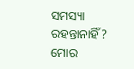ସମସ୍ୟା ରହନ୍ତାନାହିଁ? ମୋର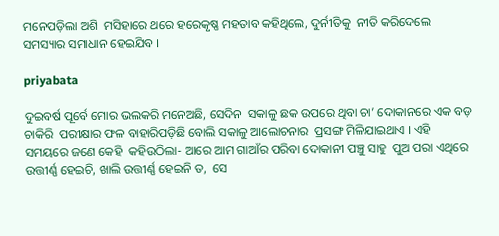ମନେପଡ଼ିଲା ଅଶି  ମସିହାରେ ଥରେ ହରେକୃଷ୍ଣ ମହତାବ କହିଥିଲେ, ଦୁର୍ନୀତିକୁ  ନୀତି କରିଦେଲେ ସମସ୍ୟାର ସମାଧାନ ହେଇଯିବ ।

priyabata

ଦୁଇବର୍ଷ ପୂର୍ବେ ମୋର ଭଲକରି ମନେଅଛି, ସେଦିନ  ସକାଳୁ ଛକ ଉପରେ ଥିବା ଚା’ ଦୋକାନରେ ଏକ ବଡ଼ ଚାକିରି  ପରୀକ୍ଷାର ଫଳ ବାହାରିପଡ଼ିଛି ବୋଲି ସକାଳୁ ଆଲୋଚନାର  ପ୍ରସଙ୍ଗ ମିଳିଯାଇଥାଏ । ଏହି ସମୟରେ ଜଣେ କେହି  କହିଉଠିଲା- ଆରେ ଆମ ଗାଆଁର ପରିବା ଦୋକାନୀ ପଞ୍ଚୁ ସାହୁ  ପୁଅ ପରା ଏଥିରେ ଉତ୍ତୀର୍ଣ୍ଣ ହେଇଚି, ଖାଲି ଉତ୍ତୀର୍ଣ୍ଣ ହେଇନି ତ,  ସେ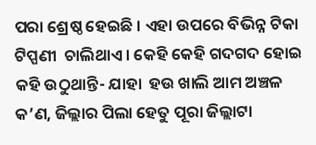ପରା ଶ୍ରେଷ୍ଠ ହେଇଛି । ଏହା ଉପରେ ବିଭିନ୍ନ ଟିକା ଟିପ୍ପଣୀ  ଚାଲିଥାଏ । କେହି କେହି ଗଦଗଦ ହୋଇ କହି ଉଠୁଥାନ୍ତି- ଯାହା  ହଉ ଖାଲି ଆମ ଅଞ୍ଚଳ କ’ଣ, ଜିଲ୍ଲାର ପିଲା ହେତୁ ପୂରା ଜିଲ୍ଲାଟା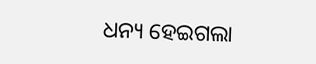ଧନ୍ୟ ହେଇଗଲା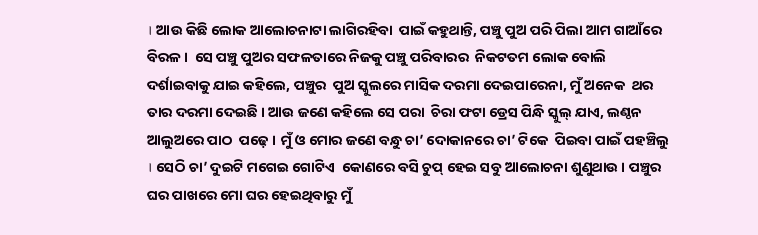। ଆଉ କିଛି ଲୋକ ଆଲୋଚନାଟା ଲାଗିରହିବା  ପାଇଁ କହୁଥାନ୍ତି, ପଞ୍ଚୁ ପୁଅ ପରି ପିଲା ଆମ ଗାଆଁରେ ବିରଳ ।  ସେ ପଞ୍ଚୁ ପୁଅର ସଫଳତାରେ ନିଜକୁ ପଞ୍ଚୁ ପରିବାରର  ନିକଟତମ ଲୋକ ବୋଲି ଦର୍ଶାଇବାକୁ ଯାଇ କହିଲେ, ପଞ୍ଚୁର  ପୁଅ ସ୍କୁଲରେ ମାସିକ ଦରମା ଦେଇପାରେନା, ମୁଁ ଅନେକ  ଥର ତାର ଦରମା ଦେଇଛି । ଆଉ ଜଣେ କହିଲେ ସେ ପରା  ଚିରା ଫଟା ଡ୍ରେସ ପିନ୍ଧି ସ୍କୁଲ୍‌ ଯାଏ, ଲଣ୍ଠନ ଆଲୁଅରେ ପାଠ  ପଢ଼େ । ମୁଁ ଓ ମୋର ଜଣେ ବନ୍ଧୁ ଚା’ ଦୋକାନରେ ଚା’ ଟିକେ  ପିଇବା ପାଇଁ ପହଞ୍ଚିଲୁ । ସେଠି ଚା’ ଦୁଇଟି ମଗେଇ ଗୋଟିଏ  କୋଣରେ ବସି ଚୁପ୍‌ ହେଇ ସବୁ ଆଲୋଚନା ଶୁଣୁଥାଉ । ପଞ୍ଚୁର  ଘର ପାଖରେ ମୋ ଘର ହେଇଥିବାରୁ ମୁଁ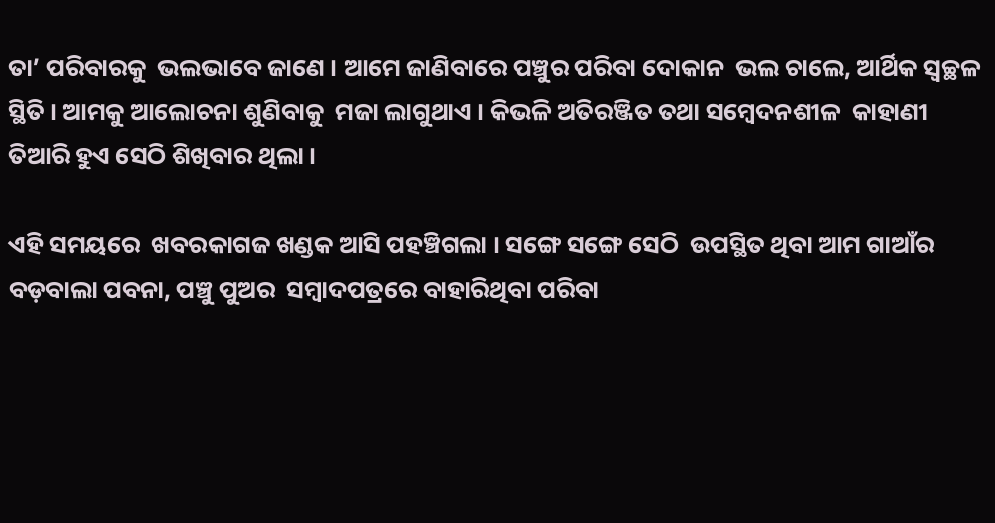ତା’ ପରିବାରକୁ  ଭଲଭାବେ ଜାଣେ । ଆମେ ଜାଣିବାରେ ପଞ୍ଚୁର ପରିବା ଦୋକାନ  ଭଲ ଚାଲେ, ଆର୍ଥିକ ସ୍ୱଚ୍ଛଳ ସ୍ଥିତି । ଆମକୁ ଆଲୋଚନା ଶୁଣିବାକୁ  ମଜା ଲାଗୁଥାଏ । କିଭଳି ଅତିରଞ୍ଜିତ ତଥା ସମ୍ବେଦନଶୀଳ  କାହାଣୀ ତିଆରି ହୁଏ ସେଠି ଶିଖିବାର ଥିଲା ।

ଏହି ସମୟରେ  ଖବରକାଗଜ ଖଣ୍ଡକ ଆସି ପହଞ୍ଚିଗଲା । ସଙ୍ଗେ ସଙ୍ଗେ ସେଠି  ଉପସ୍ଥିତ ଥିବା ଆମ ଗାଆଁର ବଡ଼ବାଲା ପବନା, ପଞ୍ଚୁ ପୁଅର  ସମ୍ବାଦପତ୍ରରେ ବାହାରିଥିବା ପରିବା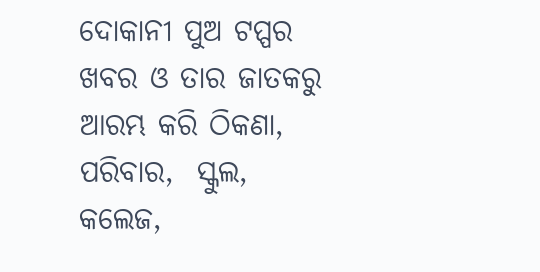ଦୋକାନୀ ପୁଅ ଟପ୍ପର  ଖବର ଓ ତାର ଜାତକରୁ ଆରମ୍ଭ କରି ଠିକଣା, ପରିବାର,  ସ୍କୁଲ, କଲେଜ,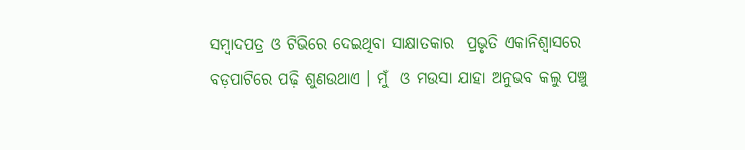ସମ୍ବାଦପତ୍ର ଓ ଟିଭିରେ ଦେଇଥିବା ସାକ୍ଷାତକାର  ପ୍ରଭୃତି ଏକାନିଶ୍ୱାସରେ ବଡ଼ପାଟିରେ ପଢ଼ି ଶୁଣଉଥାଏ । ମୁଁ  ଓ ମଉସା ଯାହା ଅନୁଭବ କଲୁ ପଞ୍ଚୁ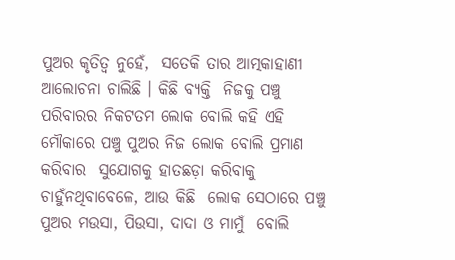ପୁଅର କୃତିତ୍ୱ ନୁହେଁ,  ସତେକି ତାର ଆତ୍ମକାହାଣୀ ଆଲୋଚନା ଚାଲିଛି । କିଛି ବ୍ୟକ୍ତି  ନିଜକୁ ପଞ୍ଚୁ ପରିବାରର ନିକଟତମ ଲୋକ ବୋଲି କହି ଏହି  ମୌକାରେ ପଞ୍ଚୁ ପୁଅର ନିଜ ଲୋକ ବୋଲି ପ୍ରମାଣ କରିବାର  ସୁଯୋଗକୁ ହାତଛଡ଼ା କରିବାକୁ ଚାହୁଁନଥିବାବେଳେ, ଆଉ କିଛି  ଲୋକ ସେଠାରେ ପଞ୍ଚୁ ପୁଅର ମଉସା, ପିଉସା, ଦାଦା ଓ ମାମୁଁ  ବୋଲି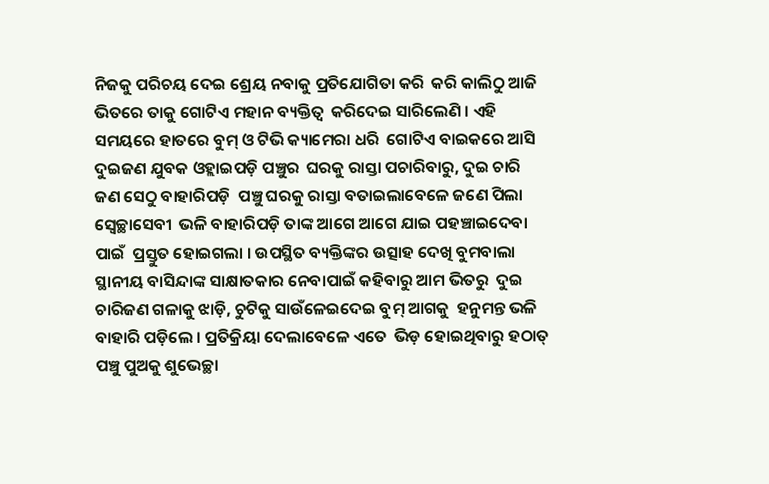ନିଜକୁ ପରିଚୟ ଦେଇ ଶ୍ରେୟ ନବାକୁ ପ୍ରତିଯୋଗିତା କରି  କରି କାଲିଠୁ ଆଜି ଭିତରେ ତାକୁ ଗୋଟିଏ ମହାନ ବ୍ୟକ୍ତିତ୍ୱ  କରିଦେଇ ସାରିଲେଣି । ଏହି ସମୟରେ ହାତରେ ବୁମ୍‌ ଓ ଟିଭି କ୍ୟାମେରା ଧରି  ଗୋଟିଏ ବାଇକରେ ଆସି ଦୁଇଜଣ ଯୁବକ ଓହ୍ଲାଇପଡ଼ି ପଞ୍ଚୁର  ଘରକୁ ରାସ୍ତା ପଚାରିବାରୁ, ଦୁଇ ଚାରି ଜଣ ସେଠୁ ବାହାରିପଡ଼ି  ପଞ୍ଚୁ ଘରକୁ ରାସ୍ତା ବତାଇଲାବେଳେ ଜଣେ ପିଲା ସ୍ୱେଚ୍ଛାସେବୀ  ଭଳି ବାହାରିପଡ଼ି ତାଙ୍କ ଆଗେ ଆଗେ ଯାଇ ପହଞ୍ଚାଇଦେବା ପାଇଁ  ପ୍ରସ୍ତୁତ ହୋଇଗଲା । ଉପସ୍ଥିତ ବ୍ୟକ୍ତିଙ୍କର ଉତ୍ସାହ ଦେଖି ବୁମବାଲା  ସ୍ଥାନୀୟ ବାସିନ୍ଦାଙ୍କ ସାକ୍ଷାତକାର ନେବାପାଇଁ କହିବାରୁ ଆମ ଭିତରୁ  ଦୁଇ ଚାରିଜଣ ଗଳାକୁ ଝାଡ଼ି, ଚୁଟିକୁ ସାଉଁଳେଇଦେଇ ବୁମ୍‌ ଆଗକୁ  ହନୁମନ୍ତ ଭଳି ବାହାରି ପଡ଼ିଲେ । ପ୍ରତିକ୍ରିୟା ଦେଲାବେଳେ ଏତେ  ଭିଡ଼ ହୋଇଥିବାରୁ ହଠାତ୍‌ ପଞ୍ଚୁ ପୁଅକୁ ଶୁଭେଚ୍ଛା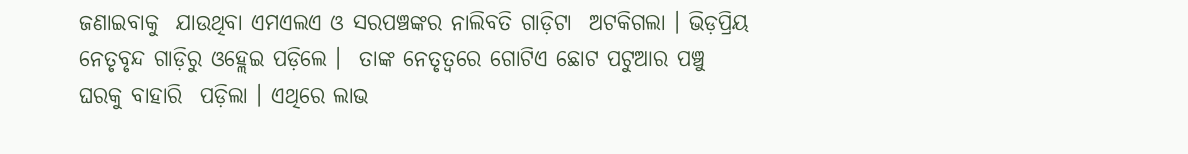ଜଣାଇବାକୁ  ଯାଉଥିବା ଏମଏଲଏ ଓ ସରପଞ୍ଚଙ୍କର ନାଲିବତି ଗାଡ଼ିଟା  ଅଟକିଗଲା । ଭିଡ଼ପ୍ରିୟ ନେତୃବୃନ୍ଦ ଗାଡ଼ିରୁ ଓହ୍ଲେଇ ପଡ଼ିଲେ ।  ତାଙ୍କ ନେତୃତ୍ୱରେ ଗୋଟିଏ ଛୋଟ ପଟୁଆର ପଞ୍ଚୁ ଘରକୁ ବାହାରି  ପଡ଼ିଲା । ଏଥିରେ ଲାଭ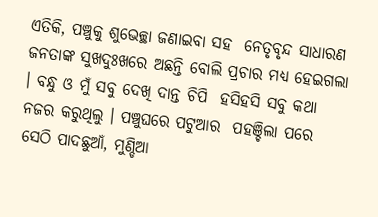ଏତିକି, ପଞ୍ଚୁକୁ ଶୁଭେଚ୍ଛା ଜଣାଇବା ସହ  ନେତୃବୃନ୍ଦ ସାଧାରଣ ଜନତାଙ୍କ ସୁଖଦୁଃଖରେ ଅଛନ୍ତି ବୋଲି ପ୍ରଚାର ମଧ୍ୟ ହେଇଗଲା । ବନ୍ଧୁ ଓ ମୁଁ ସବୁ ଦେଖି ଦାନ୍ତ ଚିପି  ହସିହସି ସବୁ କଥା ନଜର କରୁଥିଲୁ । ପଞ୍ଚୁଘରେ ପଟୁଆର  ପହଞ୍ଚିଲା ପରେ ସେଠି ପାଦଛୁଆଁ, ମୁଣ୍ଡିଆ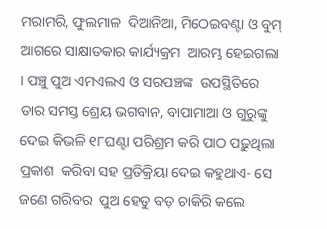ମରାମରି, ଫୁଲମାଳ  ଦିଆନିଆ, ମିଠେଇବଣ୍ଟା ଓ ବୁମ୍‌ ଆଗରେ ସାକ୍ଷାତକାର କାର୍ଯ୍ୟକ୍ରମ  ଆରମ୍ଭ ହେଇଗଲା । ପଞ୍ଚୁ ପୁଅ ଏମଏଲଏ ଓ ସରପଞ୍ଚଙ୍କ  ଉପସ୍ଥିତିରେ ତାର ସମସ୍ତ ଶ୍ରେୟ ଭଗବାନ, ବାପାମାଆ ଓ ଗୁରୁଙ୍କୁ  ଦେଇ କିଭଳି ୧୮ଘଣ୍ଟା ପରିଶ୍ରମ କରି ପାଠ ପଢ଼ୁଥିଲା ପ୍ରକାଶ  କରିବା ସହ ପ୍ରତିକ୍ରିୟା ଦେଇ କହୁଥାଏ- ସେ ଜଣେ ଗରିବର  ପୁଅ ହେତୁ ବଡ଼ ଚାକିରି କଲେ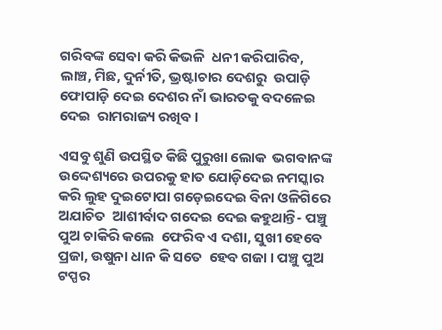ଗରିବଙ୍କ ସେବା କରି କିଭଳି  ଧନୀ କରିପାରିବ, ଲାଞ୍ଚ, ମିଛ, ଦୁର୍ନୀତି, ଭ୍ରଷ୍ଟାଚାର ଦେଶରୁ  ଉପାଡ଼ି ଫୋପାଡ଼ି ଦେଇ ଦେଶର ନାଁ ଭାରତକୁ ବଦଳେଇ ଦେଇ  ରାମରାଜ୍ୟ ରଖିବ ।

ଏସବୁ ଶୁଣି ଉପସ୍ଥିତ କିଛି ପୁରୁଖା ଲୋକ  ଭଗବାନଙ୍କ ଉଦ୍ଦେଶ୍ୟରେ ଉପରକୁ ହାତ ଯୋଡ଼ିଦେଇ ନମସ୍କାର  କରି ଲୁହ ଦୁଇଟୋପା ଗଡ଼େଇଦେଇ ବିନା ଓଳିଗିରେ ଅଯାଚିତ  ଆଶୀର୍ବାଦ ଗଦେଇ ଦେଇ କହୁଥାନ୍ତି- ପଞ୍ଚୁ ପୁଅ ଚାକିରି କଲେ  ଫେରିବ ଏ ଦଶା, ସୁଖୀ ହେବେ ପ୍ରଜା, ଉଷୁନା ଧାନ କି ସତେ  ହେବ ଗଜା । ପଞ୍ଚୁ ପୁଅ ଟପ୍ପର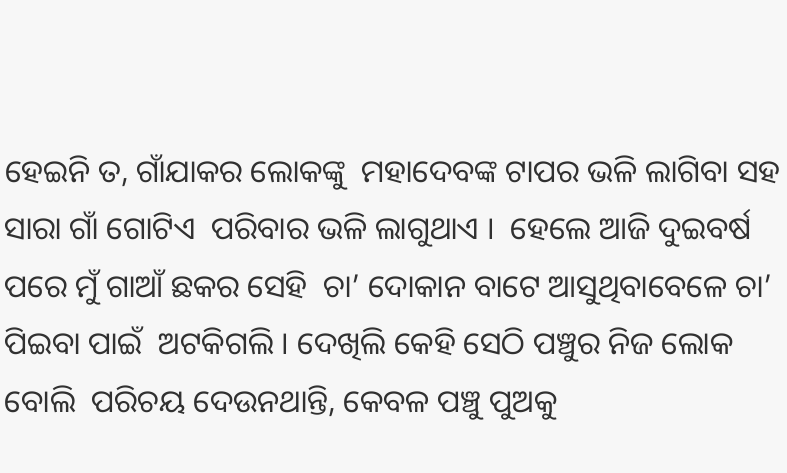ହେଇନି ତ, ଗାଁଯାକର ଲୋକଙ୍କୁ  ମହାଦେବଙ୍କ ଟାପର ଭଳି ଲାଗିବା ସହ ସାରା ଗାଁ ଗୋଟିଏ  ପରିବାର ଭଳି ଲାଗୁଥାଏ ।  ହେଲେ ଆଜି ଦୁଇବର୍ଷ ପରେ ମୁଁ ଗାଆଁ ଛକର ସେହି  ଚା’ ଦୋକାନ ବାଟେ ଆସୁଥିବାବେଳେ ଚା’ ପିଇବା ପାଇଁ  ଅଟକିଗଲି । ଦେଖିଲି କେହି ସେଠି ପଞ୍ଚୁର ନିଜ ଲୋକ ବୋଲି  ପରିଚୟ ଦେଉନଥାନ୍ତି, କେବଳ ପଞ୍ଚୁ ପୁଅକୁ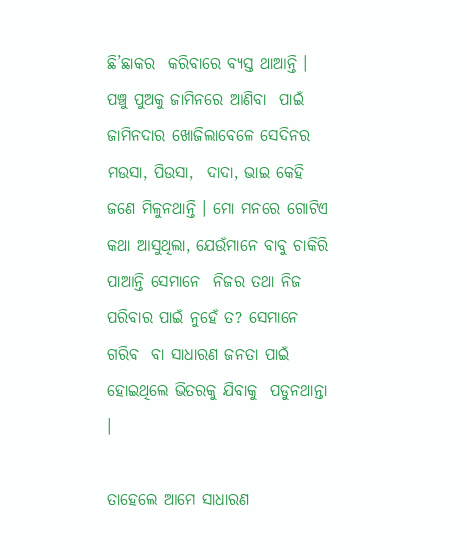ଛି’ଛାକର  କରିବାରେ ବ୍ୟସ୍ତ ଥାଆନ୍ତି । ପଞ୍ଚୁ ପୁଅକୁ ଜାମିନରେ ଆଣିବା  ପାଇଁ ଜାମିନଦାର ଖୋଜିଲାବେଳେ ସେଦିନର ମଉସା, ପିଉସା,  ଦାଦା, ଭାଇ କେହି ଜଣେ ମିଳୁନଥାନ୍ତି । ମୋ ମନରେ ଗୋଟିଏ  କଥା ଆସୁଥିଲା, ଯେଉଁମାନେ ବାବୁ ଚାକିରି ପାଆନ୍ତି ସେମାନେ  ନିଜର ତଥା ନିଜ ପରିବାର ପାଇଁ ନୁହେଁ ତ? ସେମାନେ ଗରିବ  ବା ସାଧାରଣ ଜନତା ପାଇଁ ହୋଇଥିଲେ ଭିତରକୁ ଯିବାକୁ  ପଡୁନଥାନ୍ତା ।

ତାହେଲେ ଆମେ ସାଧାରଣ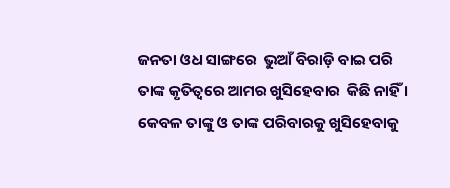ଜନତା ଓଧ ସାଙ୍ଗରେ  ଭୁଆଁ ବିରାଡ଼ି ବାଇ ପରି ତାଙ୍କ କୃତିତ୍ୱରେ ଆମର ଖୁସିହେବାର  କିଛି ନାହିଁ । କେବଳ ତାଙ୍କୁ ଓ ତାଙ୍କ ପରିବାରକୁ ଖୁସିହେବାକୁ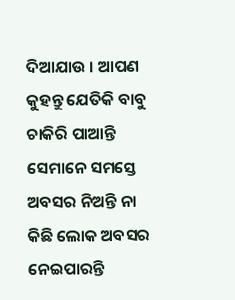ଦିଆଯାଉ । ଆପଣ କୁହନ୍ତୁ ଯେତିକି ବାବୁ ଚାକିରି ପାଆନ୍ତି  ସେମାନେ ସମସ୍ତେ ଅବସର ନିଅନ୍ତି ନା କିଛି ଲୋକ ଅବସର  ନେଇପାରନ୍ତି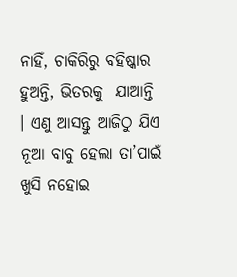ନାହିଁ, ଚାକିରିରୁ ବହିଷ୍କାର ହୁଅନ୍ତି, ଭିତରକୁ  ଯାଆନ୍ତି । ଏଣୁ ଆସନ୍ତୁ ଆଜିଠୁ ଯିଏ ନୂଆ ବାବୁ ହେଲା ତା’ପାଇଁ  ଖୁସି ନହୋଇ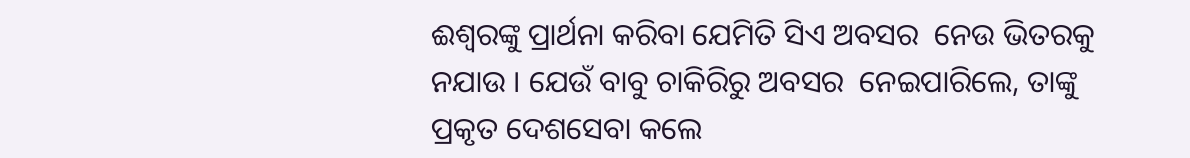ଈଶ୍ୱରଙ୍କୁ ପ୍ରାର୍ଥନା କରିବା ଯେମିତି ସିଏ ଅବସର  ନେଉ ଭିତରକୁ ନଯାଉ । ଯେଉଁ ବାବୁ ଚାକିରିରୁ ଅବସର  ନେଇପାରିଲେ, ତାଙ୍କୁ ପ୍ରକୃତ ଦେଶସେବା କଲେ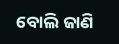ବୋଲି ଜାଣି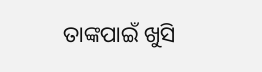ତାଙ୍କପାଇଁ ଖୁସି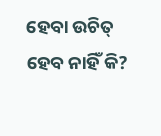ହେବା ଉଚିତ୍‌ ହେବ ନାହିଁ କି?